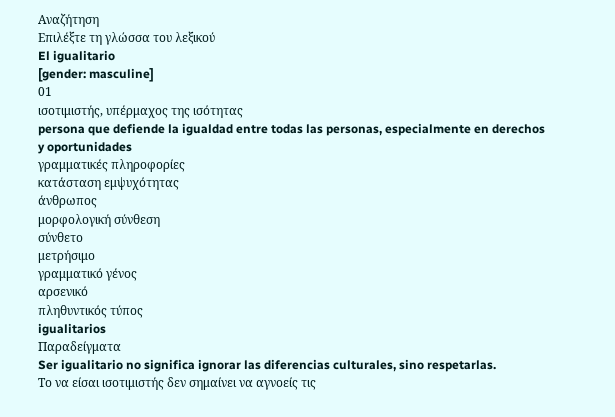Αναζήτηση
Επιλέξτε τη γλώσσα του λεξικού
El igualitario
[gender: masculine]
01
ισοτιμιστής, υπέρμαχος της ισότητας
persona que defiende la igualdad entre todas las personas, especialmente en derechos y oportunidades
γραμματικές πληροφορίες
κατάσταση εμψυχότητας
άνθρωπος
μορφολογική σύνθεση
σύνθετο
μετρήσιμο
γραμματικό γένος
αρσενικό
πληθυντικός τύπος
igualitarios
Παραδείγματα
Ser igualitario no significa ignorar las diferencias culturales, sino respetarlas.
Το να είσαι ισοτιμιστής δεν σημαίνει να αγνοείς τις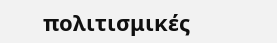πολιτισμικές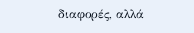διαφορές, αλλά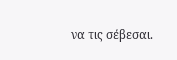να τις σέβεσαι.